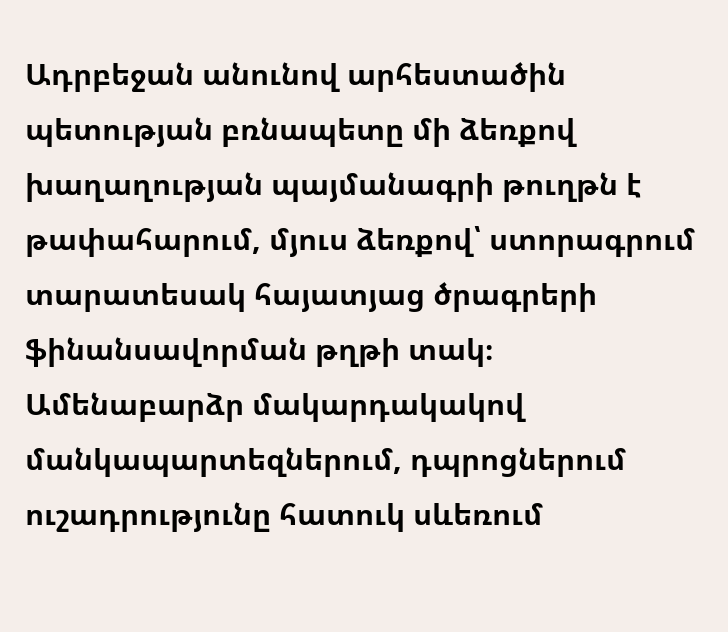Ադրբեջան անունով արհեստածին պետության բռնապետը մի ձեռքով խաղաղության պայմանագրի թուղթն է թափահարում, մյուս ձեռքով՝ ստորագրում տարատեսակ հայատյաց ծրագրերի ֆինանսավորման թղթի տակ։
Ամենաբարձր մակարդակակով մանկապարտեզներում, դպրոցներում ուշադրությունը հատուկ սևեռում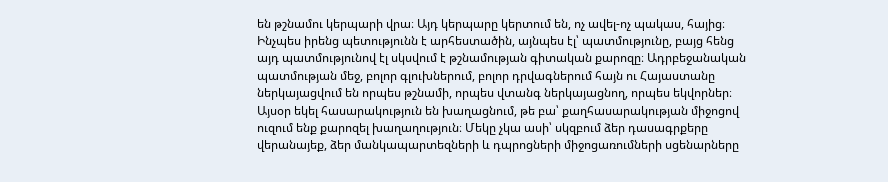են թշնամու կերպարի վրա։ Այդ կերպարը կերտում են, ոչ ավել-ոչ պակաս, հայից։ Ինչպես իրենց պետությունն է արհեստածին, այնպես էլ՝ պատմությունը, բայց հենց այդ պատմությունով էլ սկսվում է թշնամության գիտական քարոզը։ Ադրբեջանական պատմության մեջ, բոլոր գլուխներում, բոլոր դրվագներում հայն ու Հայաստանը ներկայացվում են որպես թշնամի, որպես վտանգ ներկայացնող, որպես եկվորներ։
Այսօր եկել հասարակություն են խաղացնում, թե բա՝ քաղհասարակության միջոցով ուզում ենք քարոզել խաղաղություն։ Մեկը չկա ասի՝ սկզբում ձեր դասագրքերը վերանայեք, ձեր մանկապարտեզների և դպրոցների միջոցառումների սցենարները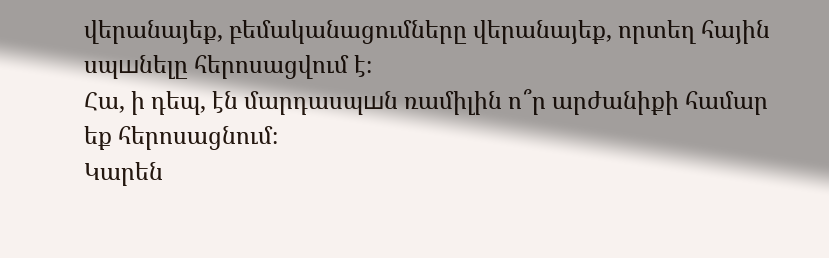վերանայեք, բեմականացումները վերանայեք, որտեղ հային սպшնելը հերոսացվում է։
Հա, ի դեպ, էն մարդասպшն ռամիլին ո՞ր արժանիքի համար եք հերոսացնում։
Կարեն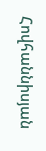Հովհաննիսյան